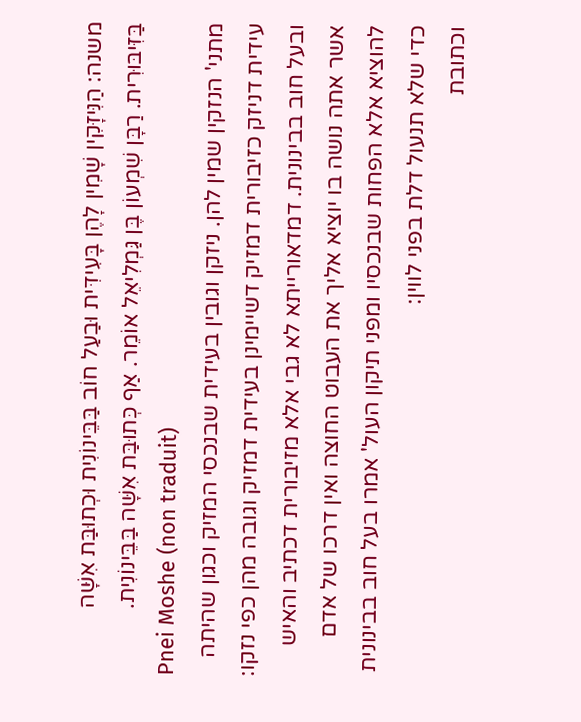משנה: הַנִּיזָּקִין שָׁמִין לָהֶן בָּעִידִּית וּבַעַל חוֹב בַּבֵּינוֹנִית וּכְתוּבַּת אִשָּׁה בַּזִּיבּוּרִית. רַבָּן שִׁמְעוֹן בֶּן גַּמְלִיאֵל אוֹמֵר. אַף כְּתוּבַּת אִשָּׁה בַּבֵּינוֹנִית.
Pnei Moshe (non traduit)
מתני' הנזקין שמין להן. ניזקן וגובין בעידית שבנכסי המזיק וכגון שהיתה עידית דניזק כזיבורית דמזיק דשיימינן בעידית דמזיק וגובה מהן כפי נזקו:
ובעל חוב בבינונית. דמדאורייתא לא גבי אלא מזיבורית דכתיב והאיש אשר אתה נושה בו יוציא אליך את העבוט החוצה ואין דרכו של אדם להוציא אלא הפחות שבנכסיו ומפני תיקון העול' אמרו בעל חוב בבינונית כדי שלא תנעול דלת בפני לווין:
וכתובת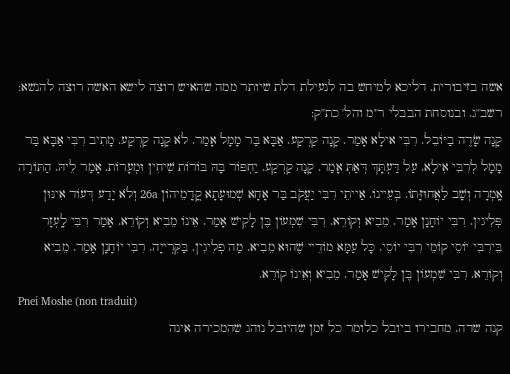אשה בזיבורית. דליכא למיחש בה לנעילת דלת שיותר ממה שהאיש רוצה לישא האשה רוצה להנשא:
רשב''ג. ובנוסחת הבבלי ר''מ והל' כת''ק:
קָנָה שָׂדֶה בַיּוֹבֵל. רִבִּי אילָא אָמַר. קָנָה קַרְקַע. אַבָּא בַּר מָמָל אָמַר. לֹא קָנָה קַרְקַע. מָתִיב רִבִּי אַבָּא בַּר מָמָל לְרִבִּי אִילָא. עַל דַּעְתָּךְ דְּאַתְּ אָמַר. קָנָה קַרְקַע. יַחְפּוֹר בָּהּ בּוֹרוֹת שִׁיחִין וּמְעָרוֹת. אָמַר לֵיהּ. הַתּוֹרָה אָֽמְרָה וְשָׁב לַאֲחוּזָּתוֹ. בְּעֵיינוֹ. אַייתֵי רִבִּי יַעֲקֹב בַּר אָחָא שְׁמוּעָתָא קֳדָמֵיהוֹן 26a וְלֹא יָדַע דְּעוֹד אִינּוּן פְּלִיגין. רִבִּי יוֹחָנָן אָמַר. מֵבִיא וְקוֹרֵא. רִבִּי שִׁמְעוֹן בֶּן לָקִישׁ אָמַר. אֵינוֹ מֵבִיא וְקוֹרֵא. אָמַר רִבִּי לָֽעְזָר בֵּירִבִּי יוֹסֵי קוֹמֵי רִבִּי יוֹסֵי. כָּל עַמָּא מוֹדֵיי שֶׁהוּא מֵבִיא. מַה פְלִיגִין. בַּקִּרְייָה. רִבִּי יוֹחָנָן אָמַר. מֵבִיא וְקוֹרֵא. רִבִּי שִׁמְעוֹן בֶּן לָקִישׁ אָמַר. מֵבִיא וְאֵינוֹ קוֹרֵא.
Pnei Moshe (non traduit)
קנה שדה. מחבירו ביובל כלומר כל זמן שהיובל נוהג שהמכירה אינה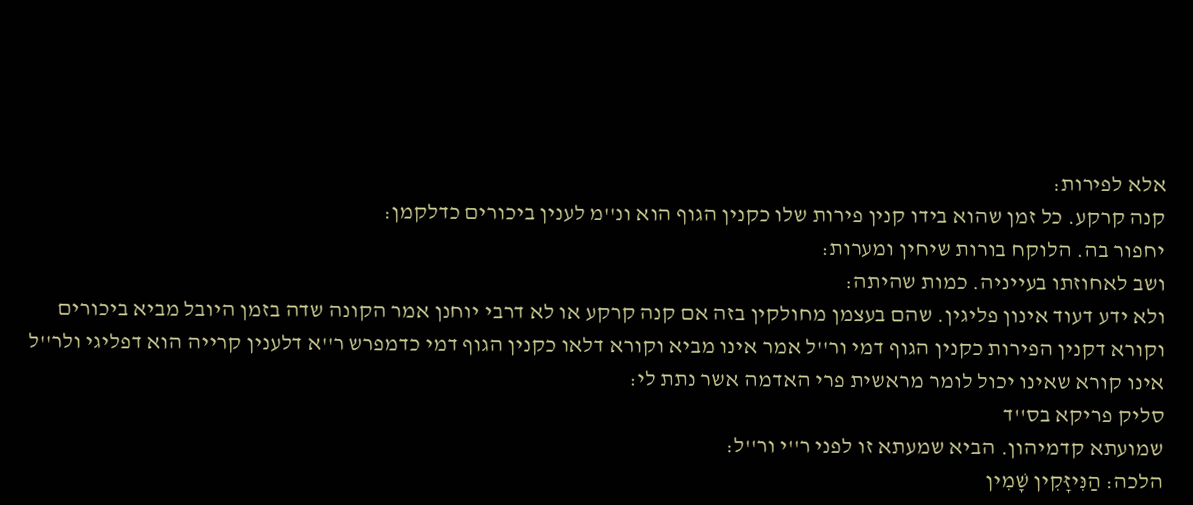אלא לפירות:
קנה קרקע. כל זמן שהוא בידו קנין פירות שלו כקנין הגוף הוא ונ''מ לענין ביכורים כדלקמן:
יחפור בה. הלוקח בורות שיחין ומערות:
ושב לאחוזתו בעייניה. כמות שהיתה:
ולא ידע דעוד אינון פליגין. שהם בעצמן מחולקין בזה אם קנה קרקע או לא דרבי יוחנן אמר הקונה שדה בזמן היובל מביא ביכורים וקורא דקנין הפירות כקנין הגוף דמי ור''ל אמר אינו מביא וקורא דלאו כקנין הגוף דמי כדמפרש ר''א דלענין קרייה הוא דפליגי ולר''ל אינו קורא שאינו יכול לומר מראשית פרי האדמה אשר נתת לי:
סליק פריקא בס''ד
שמועתא קדמיהון. הביא שמעתא זו לפני ר''י ור''ל:
הלכה: הַנִּיזָּקִין שָׁמִין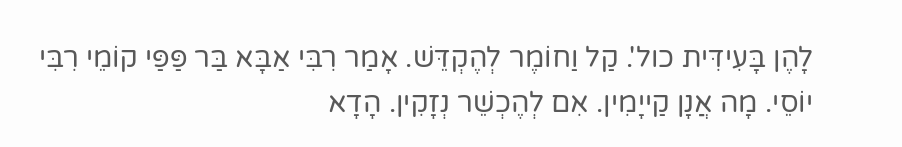לָהֶן בָּעִידִּית כול'. קַל וַחוֹמֶר לְהֶקְדֵּשׁ. אָמַר רִבִּי אַבָּא בַּר פַּפַּי קוֹמֵי רִבִּי יוֹסֵי. מָה אֲנָן קַייָמִין. אִם לְהֶכְשֵׁר נְזָקִין. הָדָא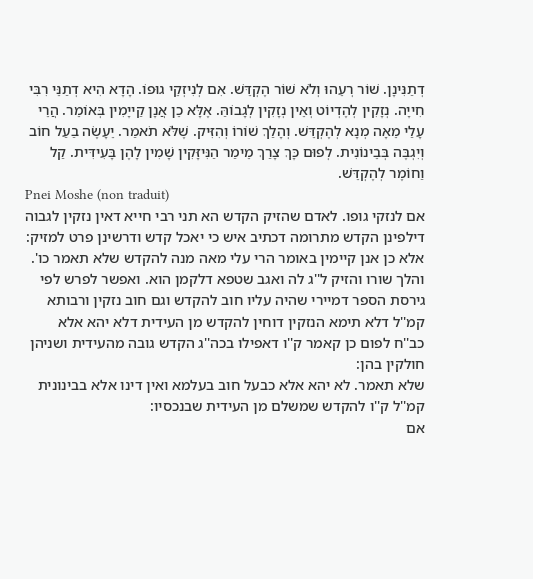דְתַנִּינָן. שׁוֹר רְעֵהוּ וְלֹא שׁוֹר הֶקְדֵּשׁ. אִם לְנִיזְקֵי גוּפוֹ. הָדָא הִיא דְתַנֵּי רִבִּי חִייָה. נְזָקִין לְהֶדְיוֹט וְאֵין נְזָקִין לְגָבוֹהַּ. אֶלָּא כֵן אֲנָן קַייָמִין בְּאוֹמֵר. הֲרֵי עָלַי מֵאָה מְנָא לְהֶקְדֵּשׁ. וְהָלַךְ שׁוֹרוֹ וְהִזִּיק. שֶׁלֹּא תֹאמַר. יֵעָשֶׂה בַעַל חוֹב וְיִגְבֶּה בְּבֵינוֹנִית. לְפוּם כָּךְ צָרַךְ מֵימַר הַנִּיזָּקִין שָׁמִין לָהֶן בָּעִידִּית. קַל וַחוֹמֶר לְהֶקְדֵּשׁ.
Pnei Moshe (non traduit)
אם לנזקי גופו. לאדם שהזיק הקדש הא תני רבי חייא דאין נזקין לגבוה דילפינן הקדש מתרומה דכתיב איש כי יאכל קדש ודרשינן פרט למזיק:
אלא כן אנן קיימין באומר הרי עלי מאה מנה להקדש שלא תאמר כו'. והלך שורו והזיק ל''ג לה ואגב שטפא דלקמן הוא. ואפשר לפרש לפי גירסת הספר דמיירי שהיה עליו חוב להקדש וגם חוב נזקין ורבותא קמ''ל דלא תימא הנזקין דוחין להקדש מן העידית דלא יהא אלא כב''ח לפום כן קאמר ק''ו דאפילו בכה''ג הקדש גובה מהעידית ושניהן חולקין בהן:
שלא תאמר. לא יהא אלא כבעל חוב בעלמא ואין דינו אלא בבינונית קמ''ל ק''ו להקדש שמשלם מן העידית שבנכסיו:
אם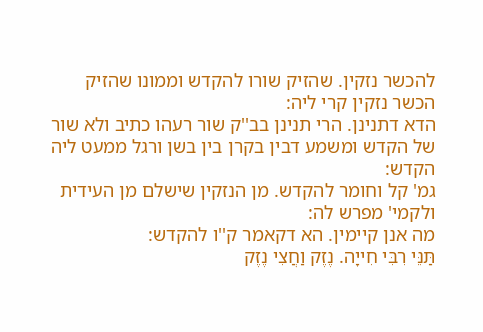להכשר נזקין. שהזיק שורו להקדש וממונו שהזיק הכשר נזקין קרי ליה:
הדא דתנינן. הרי תנינן בב''ק שור רעהו כתיב ולא שור של הקדש ומשמע דבין בקרן בין בשן ורגל ממעט ליה הקדש:
גמ' קל וחומר להקדש. מן הנזקין שישלם מן העידית ולקמי' מפרש לה:
מה אנן קיימין. הא דקאמר ק''ו להקדש:
תַּנֵּי רִבִּי חִייָה. נֶזֶק וַחֲצִי נֶזֶק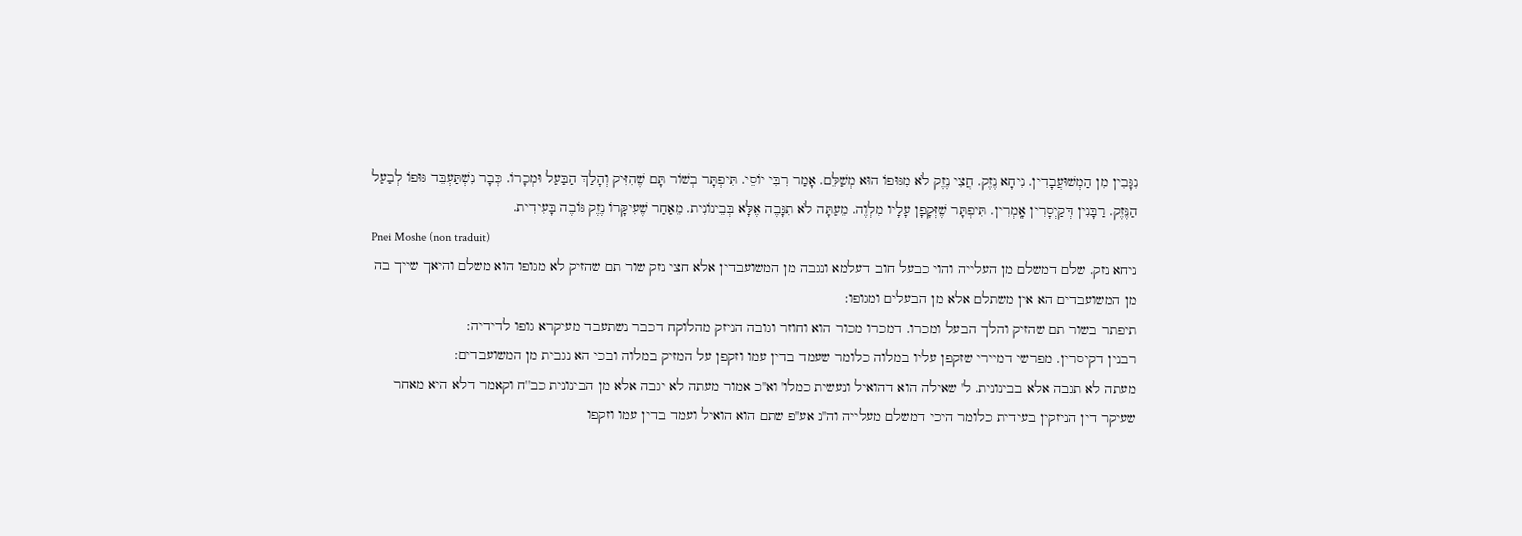נִגָּבִין מִן הַמְשׁוּעֲבָדִין. נִיחָא נֶזֶק. חֲצִי נֶזֶק לֹא מִגּוּפוֹ הוּא מְשַׁלֵּם. אָמַר רִבִּי יוֹסֵי. תִּיפְתָּר בְשׁוֹר תָּם שֶׁהִזִּיק וְהָלַךְ הַבַּעַל וּמְכָרוֹ. כְּבָר נִשְׁתַּעְבֵּד גּוּפוֹ לְבַעַל הַנֶּזֶק. רַבָּנִין דְּקַיְסָרִין אָֽמְרִין. תִּיפְתָּר שֶׁזְּקָפָן עָלָיו מִלְוֶה. מֵעַתָּה לֹא תִגָּבֶה אֶלָּא בְּבֵינוֹנִית. מֵאַחַר שֶׁעִיקָּרוֹ נֶזֶק גּוֹבֶה בָּעִידִית.
Pnei Moshe (non traduit)
ניחא נזק. שלם דמשלם מן העלייה והוי כבעל חוב דעלמא ונגבה מן המשועבדין אלא חצי נזק שור תם שהזיק לא מגופו הוא משלם והיאך שייך בה מן המשועבדים הא אין משתלם אלא מן הבעלים ומגופו:
תיפתר בשור תם שהזיק והלך הבעל ומכרו. דמכרו מכור הוא וחוזר וגובה הניזק מהלוקח דכבר נשתעבד מעיקרא גופו לדידיה:
רבנין דקיסרין. מפרשי דמיירי שזקפן עליו במלוה כלומר שעמד בדין עמו וזקפן על המזיק במלוה ובכי הא נגבית מן המשועבדים:
מעתה לא תגבה אלא בבינונית. ל' שאילה הוא דהואיל ונעשית כמלו' וא''כ אמור מעתה לא יגבה אלא מן הבינונית כב''ח וקאמר דלא היא מאחר שעיקר דין הניזקין בעידית כלומר היכי דמשלם מעלייה וה''נ אע''פ שתם הוא הואיל ועמד בדין עמו וזקפו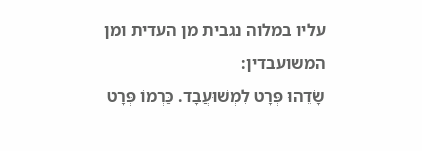עליו במלוה נגבית מן העדית ומן המשועבדין:
שָׂדֵהוּ פְּרָט לִמְשׁוּעֲבָד. כַּרְמוֹ פְּרָט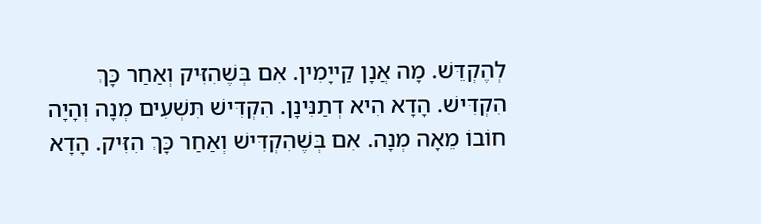לְהֶקְדֵּשׁ. מָה אֲנָן קַייָמִין. אִם בְּשֶׁהִזִּיק וְאַחַר כָּךְ הִקְדִּישׁ. הָדָא הִיא דְתַנִּינָן. הִקְדִּישׁ תִּשְׁעִים מְנָה וְהָיָה חוֹבוֹ מֵאָה מְנָה. אִם בְּשֶׁהִקְדִּישׁ וְאַחַר כָּךְ הִזִּיק. הָדָא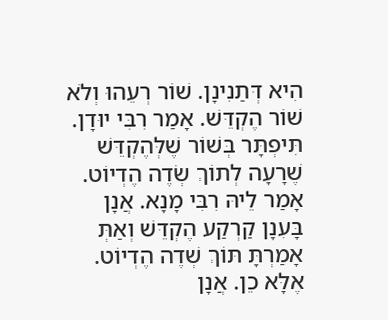הִיא דְּתַנִינָן. שׁוֹר רְעֵהוּ וְלֹא שׁוֹר הֶקְדֵּשׁ. אָמַר רִבִּי יוּדָן. תִּיפְתָּר בְּשׁוֹר שֶׁלְּהֶקְדֵּשׁ שֶׁרָעָה לְתוֹךְ שְׂדֶה הֶדְיוֹט. אָמַר לֵיהּ רִבִּי מָנָא. אֲנָן בָּעִנָן קַרְקַע הֶקְדֵּשׁ וְאַתְּ אָמַרְתָּ תּוֹךְ שְׁדֶה הֶדְיוֹט. אֶלָּא כֵן. אֲנָן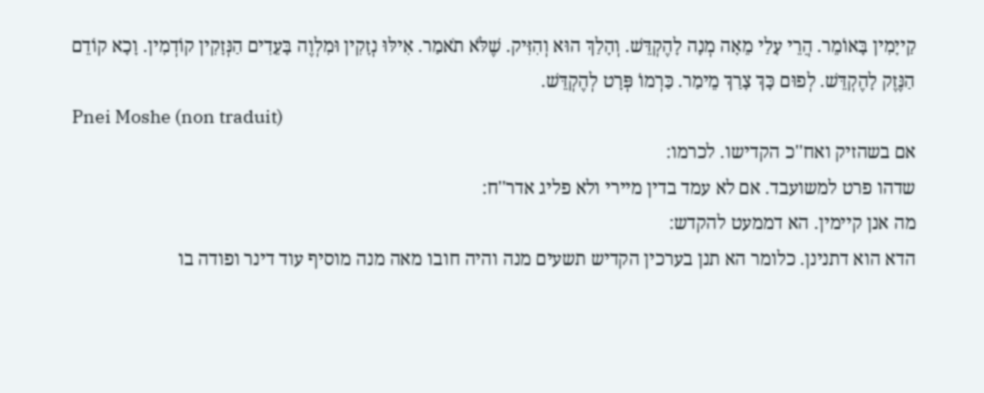קַייָמִין בָּאוֹמֵר. הֲרֵי עָלַי מֵאָה מְנָה לָהֶקְדֵּשׁ. וְהָלַךְ הוּא וְהִזִּיק. שֶׁלֹּא תֹאמַר. אִילּוּ נְזָקִין וּמִלְוֶה בָּעֵדִים הַנְּזָקִין קוֹדְמִין. וָכָא קוֹדֵם הַנֶּזֶק לָהֶקְדֵּשׁ. לְפוּם כָּךְ צָרַךְ מֵימַר. כַּרְמוֹ פְּרָט לְהֶקְדֵּשׁ.
Pnei Moshe (non traduit)
אם בשהזיק ואח''כ הקדישו. לכרמו:
שדהו פרט למשועבד. אם לא עמד בדין מיירי ולא פליג אדר''ח:
מה אנן קיימין. הא דממעט להקדש:
הדא הוא דתנינן. כלומר הא תנן בערכין הקדיש תשעים מנה והיה חובו מאה מנה מוסיף עוד דינר ופודה בו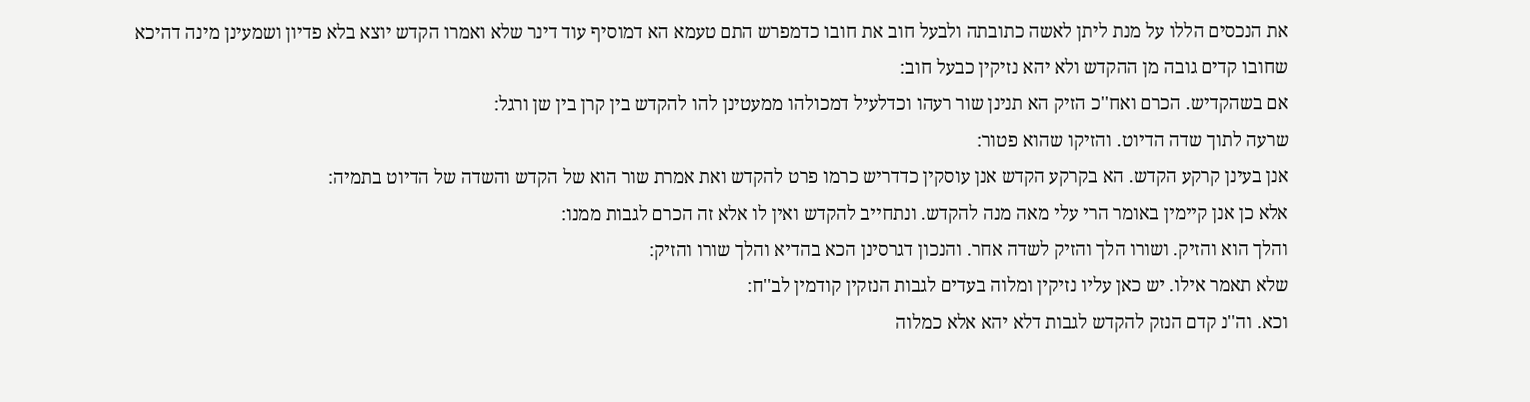את הנכסים הללו על מנת ליתן לאשה כתובתה ולבעל חוב את חובו כדמפרש התם טעמא הא דמוסיף עוד דינר שלא ואמרו הקדש יוצא בלא פדיון ושמעינן מינה דהיכא שחובו קדים גובה מן ההקדש ולא יהא נזיקין כבעל חוב:
אם בשהקדיש. הכרם ואח''כ הזיק הא תנינן שור רעהו וכדלעיל דמכולהו ממעטינן להו להקדש בין קרן בין שן ורגל:
שרעה לתוך שדה הדיוט. והזיקו שהוא פטור:
אנן בעינן קרקע הקדש. הא בקרקע הקדש אנן עוסקין כדדריש כרמו פרט להקדש ואת אמרת שור הוא של הקדש והשדה של הדיוט בתמיה:
אלא כן אנן קיימין באומר הרי עלי מאה מנה להקדש. ונתחייב להקדש ואין לו אלא זה הכרם לגבות ממנו:
והלך הוא והזיק. ושורו הלך והזיק לשדה אחר. והנכון דגרסינן הכא בהדיא והלך שורו והזיק:
שלא תאמר אילו. יש כאן עליו נזיקין ומלוה בעדים לגבות הנזקין קודמין לב''ח:
וכא. וה''נ קדם הנזק להקדש לגבות דלא יהא אלא כמלוה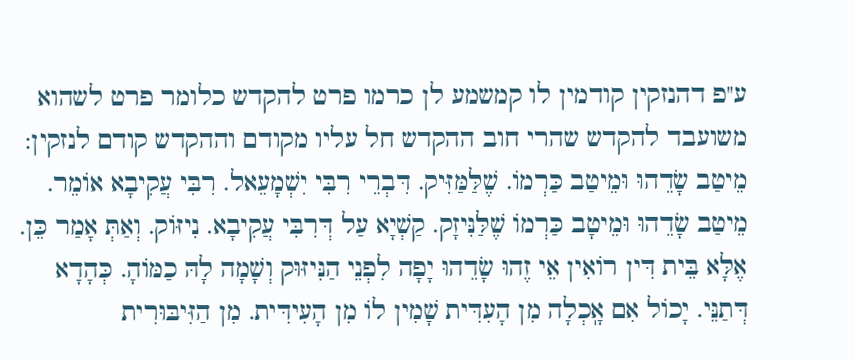ע''פ דהנזקין קודמין לו קמשמע לן כרמו פרט להקדש כלומר פרט לשהוא משועבד להקדש שהרי חוב ההקדש חל עליו מקודם וההקדש קודם לנזקין:
מֵיטַב שָׂדֵהוּ וּמֵיטַב כַּרְמוֹ. שֶׁלַּמַּזִּיק. דִּבְרֵי רִבִּי יִשְׁמָעֵאל. רִבִּי עֲקִיבָא אוֹמֵר. מֵיטַב שָׂדֵהוּ וּמֵיטָב כַּרְמוֹ שֶׁלַּנִּיזָק. קַשְׁיָא עַל דְּרִבִּי עֲקִיבָא. נִיזּוֹק. וְאַתְּ אָמַר כֵּן. אֶלָּא בֵּית דִּין רוֹאִין אֵי זֶהוּ שָׂדֵהוּ יָפָה לִפְנֵי הַנִּיזּוּק וְשָׁמָה לָהּ כַמּוֹהָ. כְּהָדָא דְּתַנֵּי. יָכוֹל אִם אָֽכְלָה מִן הָעִדִּית שָׁמִין לוֹ מִן הָעִידִּית. מִן הַזִּיבּוּרִית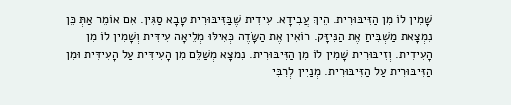שָׁמִין לוֹ מִן הַזִּיבּוּרִית. הֵיךְ עֲבִידָא. עִידִית שֶׁבַּזִּיבּוּרִית טָבָא סַגִּין. אִם אוֹמֵר אַתְּ כֵּן נִמְצָאת מַשְׁבִּיחַ אֶת הַנִּיזָּק. רוֹאִין אֶת הַשָּׂדֶה כְּאִילּוּ מְלֵיאָה עִידִּית וְשָׁמִין לוֹ מִן הָעִידִית. וְזִיבּוּרִית שָׁמִין לוֹ מִן הַזִּיבּוּרִית. נִמצָא מְשַׁלֵּם מִן הָעִידִּית עַל הָעִידִּית וּמִן הַזִּיבּוּרִית עַל הַזִּיבּוּרִית. מְנַיִין לְרִבִּי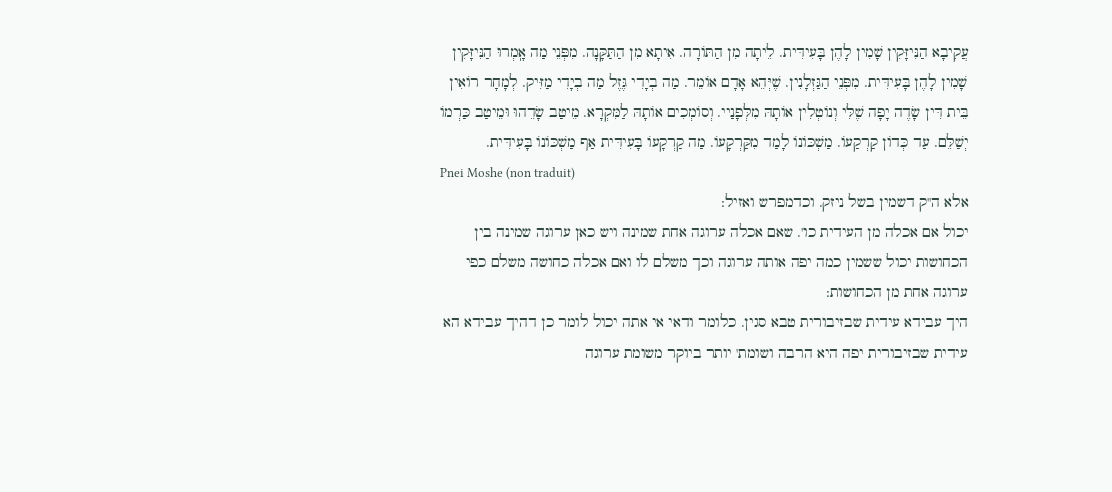עֲקִיבָא הַנִּיזָּקִין שָׁמִין לָהֶן בָּעִידִּית. לֵיתָה מִן הַתּוֹרָה. אִיתָא מִן הַתַּקָּנָה. מִפְּנֵי מַה אָֽמְרוּ הַנִּיזָּקִין שָׁמִין לָהֶן בָּעִידִּית. מִפְּנֵי הַגַּזְלָנִין. שֶׁיְּהֵא אָדָם אוֹמֵר. מַה בְיָדִי גֶּזֶל מַה בְיָדִי מַזִּיק. לְמָחָר רוֹאִין בֵּית דִּין שָׂדֶה יָפָה שֶׁלִּי וְנוֹטְלִין אוֹתָהּ מִלְּפָנַיי. וְסוֹמְכִים אוֹתָהּ לַמִּקְרָא. מֵיטַב שָׂדֵהוּ וּמֵיטַב כַּרְמוֹ יְשַׁלֵּם. עַד כְּדוֹן קַרְקַעוֹ. מַשְׁכּוֹנוֹ לָמַד מִקַּרְקָעוֹ. מַה קַרְקָעוֹ בָּעִידִּית אַף מַשְׁכּוֹנוֹ בָּעִידִּית.
Pnei Moshe (non traduit)
אלא ה''ק דשמין בשל ניזק. וכדמפרש ואזיל:
יכול אם אכלה מן העידית כו'. שאם אכלה ערוגה אחת שמינה ויש כאן ערוגה שמינה בין הכחושות יכול ששמין כמה יפה אותה ערוגה וכך משלם לו ואם אכלה כחושה משלם כפי ערוגה אחת מן הכחושות:
היך עבידא עידית שבזיבורית טבא סגין. כלומר ודאי אי אתה יכול לומר כן דהיך עבידא הא עידית שבזיבורית יפה היא הרבה ושומת' יותר ביוקר משומת ערוגה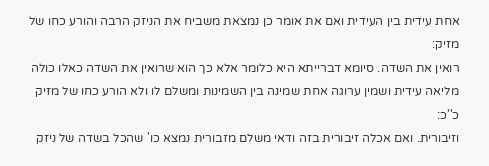אחת עידית בין העידית ואם את אומר כן נמצאת משביח את הניזק הרבה והורע כחו של מזיק:
רואין את השדה. סיומא דברייתא היא כלומר אלא כך הוא שרואין את השדה כאלו כולה מליאה עידית ושמין ערוגה אחת שמינה בין השמינות ומשלם לו ולא הורע כחו של מזיק כ''כ:
וזיבורית. ואם אכלה זיבורית בזה ודאי משלם מזבורית נמצא כו' שהכל בשדה של ניזק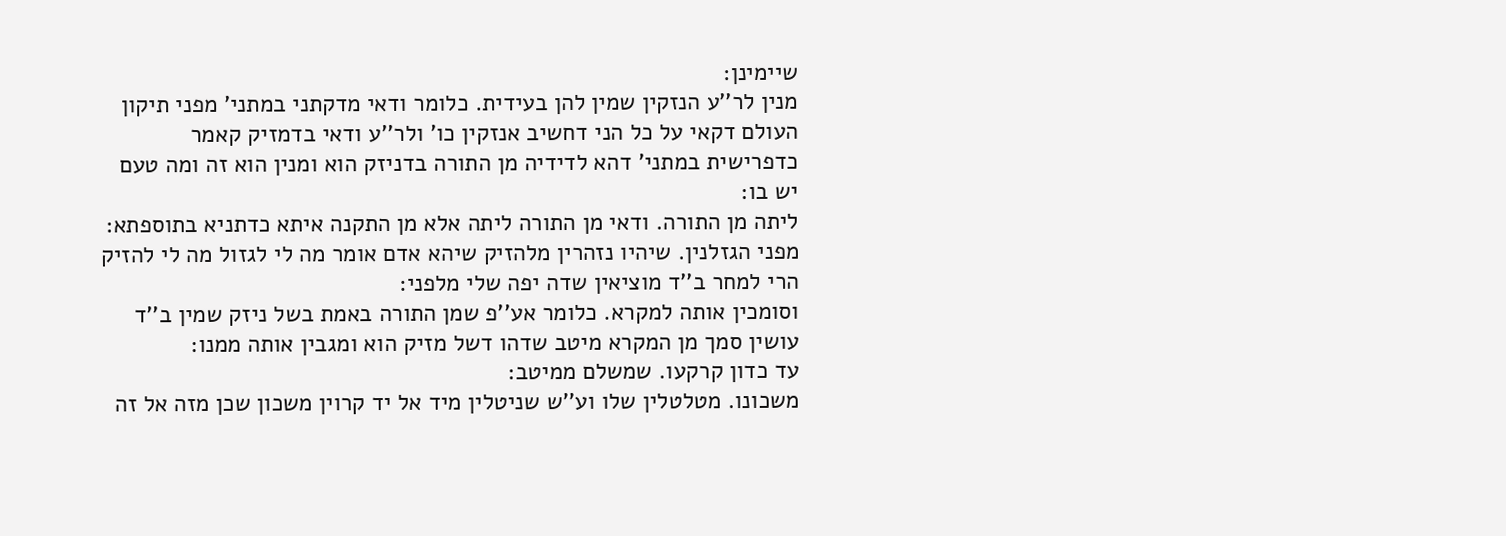שיימינן:
מנין לר''ע הנזקין שמין להן בעידית. כלומר ודאי מדקתני במתני' מפני תיקון העולם דקאי על כל הני דחשיב אנזקין כו' ולר''ע ודאי בדמזיק קאמר כדפרישית במתני' דהא לדידיה מן התורה בדניזק הוא ומנין הוא זה ומה טעם יש בו:
ליתה מן התורה. ודאי מן התורה ליתה אלא מן התקנה איתא כדתניא בתוספתא:
מפני הגזלנין. שיהיו נזהרין מלהזיק שיהא אדם אומר מה לי לגזול מה לי להזיק הרי למחר ב''ד מוציאין שדה יפה שלי מלפני:
וסומכין אותה למקרא. כלומר אע''פ שמן התורה באמת בשל ניזק שמין ב''ד עושין סמך מן המקרא מיטב שדהו דשל מזיק הוא ומגבין אותה ממנו:
עד כדון קרקעו. שמשלם ממיטב:
משכונו. מטלטלין שלו וע''ש שניטלין מיד אל יד קרוין משכון שכן מזה אל זה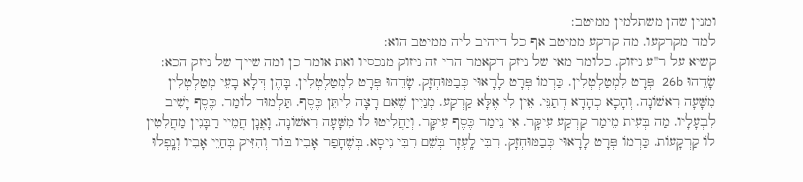ומנין שהן משתלמין ממיטב:
למד מקרקעו. מה קרקע ממיטב אף כל דיהיב ליה ממיטב הוא:
קשיא על ר''ע ניזוק. כלומר מאי של ניזק דקאמר הרי זה ניזוק מנכסיו ואת אומר כן ומה שייך של ניזק הכא:
שָׂדֵהוּ 26b פְּרָט לִמְטַלְטְלִין. כַּרְמוֹ פְּרָט לָרָאוּי כְּבַמּוּחְזָק. שָׂדֵהוּ פְּרָט לִמְטַלְטְלִין. בָּהֶן דְּלָא בָעֵי מְטַלְטְלִין מִשָּׁעָה רִאשׁוֹנָה. וְהָכָא כְהָדָא דְתַנֵּי. אֵין לִי אֶלָּא קַרְקַע. מְנַיִין שֶׁאִם רָצָה לִיתֵּן כֶּסֶף. תַּלְמוּד לוֹמַר. כֶּסֶף יָשִׁיב לִבְעָלָיו. מַה בְּעִית מֵימַר קַרְקַע עִיקָּר. אִי נֵימַר כֶּסֶף עִיקָּר. וְיַחֲלִיטוּ לוֹ מִשָּׁעָה רִאשׁוֹנָה. וָאֲנָן חֲמֵיי רַבָּנִין מַחֲלִטִין לוֹ קַרְקָעוֹת. כַּרְמוֹ פְּרָט לָרָאוּי כְּבַמּוּחְזָק. רִבִּי לָֽעְזָר בְּשֵׁם רִבִּי נִיסָא. בְּשֶׁחָפַר אָבִיו בּוֹר וְהִזִּיק בְּחַיֵי אָבִיו וְנָֽפְלוּ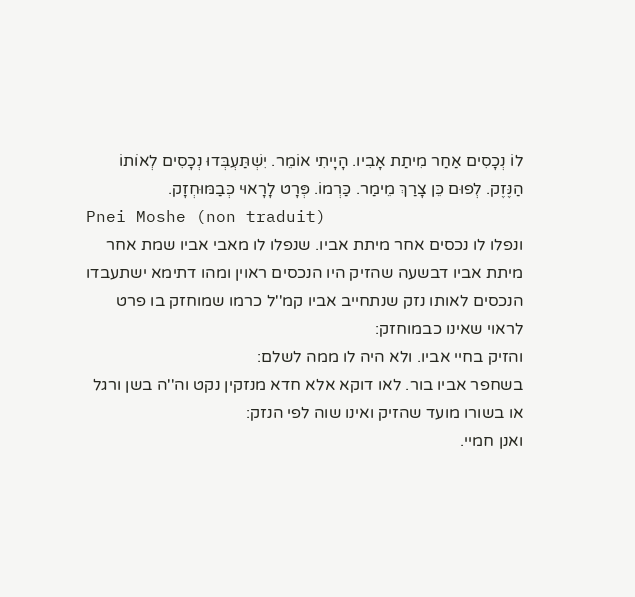לוֹ נְכָסִים אַחַר מִיתַת אָבִיו. הָיָיתִי אוֹמֵר. יִשְׁתַּעְבְּדוּ נְכָסִים לְאוֹתוֹ הַנֶּזֶק. לְפוּם כֵּן צָרַךְ מֵימַר. כַּרְמוֹ. פְּרָט לָרָאוּי כְּבַמּוּחְזָק.
Pnei Moshe (non traduit)
ונפלו לו נכסים אחר מיתת אביו. שנפלו לו מאבי אביו שמת אחר מיתת אביו דבשעה שהזיק היו הנכסים ראוין ומהו דתימא ישתעבדו הנכסים לאותו נזק שנתחייב אביו קמ''ל כרמו שמוחזק בו פרט לראוי שאינו כבמוחזק:
והזיק בחיי אביו. ולא היה לו ממה לשלם:
בשחפר אביו בור. לאו דוקא אלא חדא מנזקין נקט וה''ה בשן ורגל או בשורו מועד שהזיק ואינו שוה לפי הנזק:
ואנן חמיי.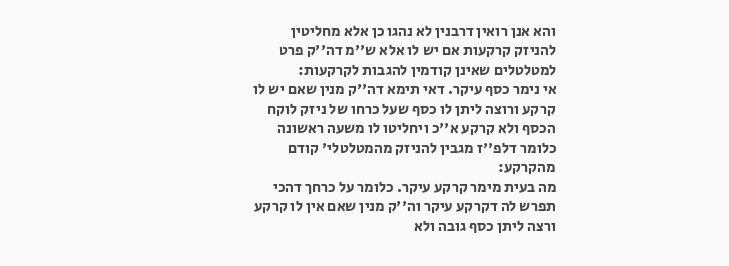והא אנן רואין דרבנין לא נהגו כן אלא מחליטין להניזק קרקעות אם יש לו אלא ש''מ דה''ק פרט למטלטלים שאינן קודמין להגבות לקרקעות:
אי נימר כסף עיקר. דאי תימא דה''ק מנין שאם יש לו קרקע ורוצה ליתן לו כסף שעל כרחו של ניזק לוקח הכסף ולא קרקע א''כ ויחליטו לו משעה ראשונה כלומר דלפ''ז מגבין להניזק מהמטלטלי' קודם מהקרקע:
מה בעית מימר קרקע עיקר. כלומר על כרחך דהכי תפרש לה דקרקע עיקר וה''ק מנין שאם אין לו קרקע ורצה ליתן כסף גובה ולא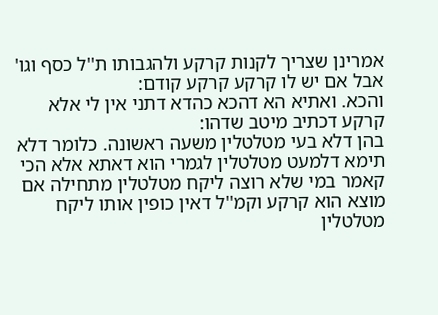אמרינן שצריך לקנות קרקע ולהגבותו ת''ל כסף וגו' אבל אם יש לו קרקע קרקע קודם:
והכא. ואתיא הא דהכא כהדא דתני אין לי אלא קרקע דכתיב מיטב שדהו:
בהן דלא בעי מטלטלין משעה ראשונה. כלומר דלא תימא דלמעט מטלטלין לגמרי הוא דאתא אלא הכי קאמר במי שלא רוצה ליקח מטלטלין מתחילה אם מוצא הוא קרקע וקמ''ל דאין כופין אותו ליקח מטלטלין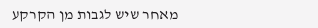מאחר שיש לגבות מן הקרקע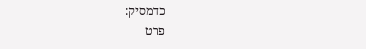כדמסיק:
פרט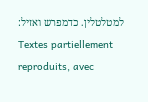למטלטלין. כדמפרש ואזיל:
Textes partiellement reproduits, avec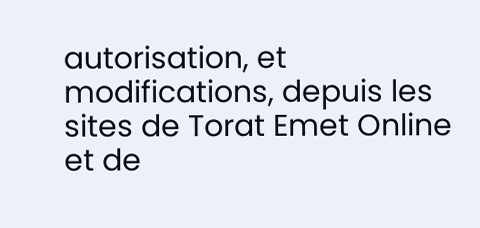autorisation, et modifications, depuis les sites de Torat Emet Online et de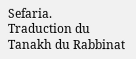Sefaria.
Traduction du Tanakh du Rabbinat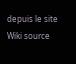depuis le site Wiki source